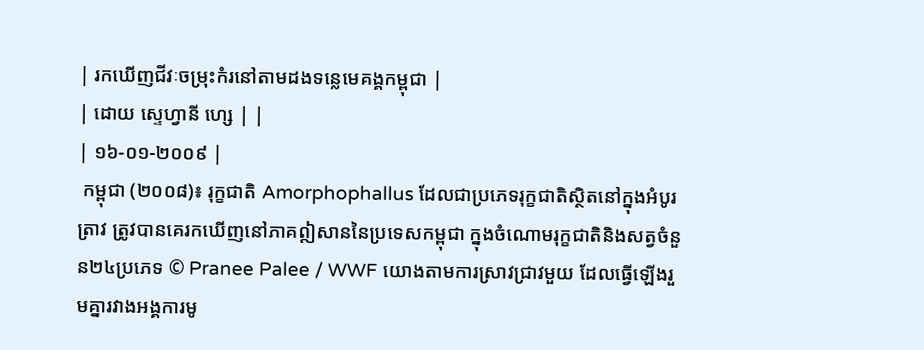| រកឃើញជីវៈចម្រុះកំរនៅតាមដងទន្លេមេគង្គកម្ពុជា |
| ដោយ ស្ទេហ្វានី ហ្សេ | |
| ១៦-០១-២០០៩ |
 កម្ពុជា (២០០៨)៖ រុក្ខជាតិ Amorphophallus ដែលជាប្រភេទរុក្ខជាតិស្ថិតនៅក្នុងអំបូរត្រាវ ត្រូវបានគេរកឃើញនៅភាគឦសាននៃប្រទេសកម្ពុជា ក្នុងចំណោមរុក្ខជាតិនិងសត្វចំនួន២៤ប្រភេទ © Pranee Palee / WWF យោងតាមការស្រាវជ្រាវមួយ ដែលធ្វើឡើងរួមគ្នារវាងអង្គការមូ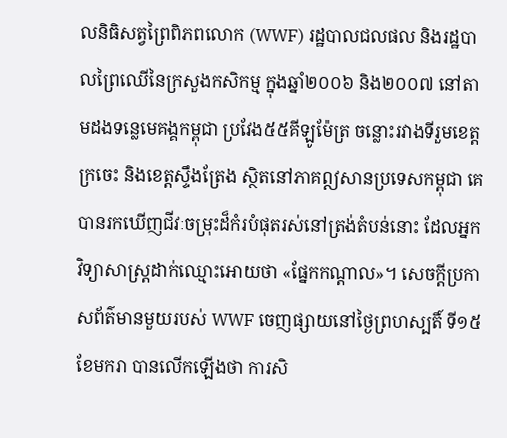លនិធិសត្វព្រៃពិភពលោក (WWF) រដ្ឋបាលជលផល និងរដ្ឋបាលព្រៃឈើនៃក្រសួងកសិកម្ម ក្នុងឆ្នាំ២០០៦ និង២០០៧ នៅតាមដងទន្លេមេគង្គកម្ពុជា ប្រវែង៥៥គីឡូម៉ែត្រ ចន្លោះរវាងទីរួមខេត្តក្រចេះ និងខេត្តស្ទឹងត្រែង ស្ថិតនៅភាគឦសានប្រទេសកម្ពុជា គេបានរកឃើញជីវៈចម្រុះដ៏កំរបំផុតរស់នៅត្រង់តំបន់នោះ ដែលអ្នកវិទ្យាសាស្រ្តដាក់ឈ្មោះអោយថា «ផ្នែកកណ្តាល»។ សេចក្តីប្រកាសព័ត៌មានមួយរបស់ WWF ចេញផ្សាយនៅថ្ងៃព្រហស្បតិ៍ ទី១៥ ខែមករា បានលើកឡើងថា ការសិ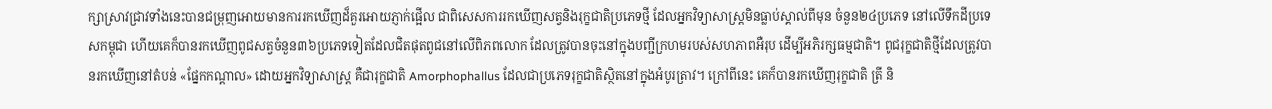ក្សាស្រាវជ្រាវទាំងនេះបានជម្រុញអោយមានការរកឃើញដ៏គួរអោយភ្ញាក់ផ្អើល ជាពិសេសការរកឃើញសត្វនិងរុក្ខជាតិប្រភេទថ្មី ដែលអ្នកវិទ្យាសាស្រ្តមិនធ្លាប់ស្គាល់ពីមុន ចំនួន២៤ប្រភេទ នៅលើទឹកដីប្រទេសកម្ពុជា ហើយគេក៏បានរកឃើញពូជសត្វចំនួន៣៦ប្រភេទទៀតដែលជិតផុតពូជនៅលើពិភពលោក ដែលត្រូវបានចុះនៅក្នុងបញ្ជីក្រហមរបស់សហភាពអឺរុប ដើម្បីអភិរក្សធម្មជាតិ។ ពូជរុក្ខជាតិថ្មីដែលត្រូវបានរកឃើញនៅតំបន់ «ផ្នែកកណ្តាល» ដោយអ្នកវិទ្យាសាស្រ្ត គឺជារុក្ខជាតិ Amorphophallus ដែលជាប្រភេទរុក្ខជាតិស្ថិតនៅក្នុងអំបូរត្រាវ។ ក្រៅពីនេះ គេក៏បានរកឃើញរុក្ខជាតិ ត្រី និ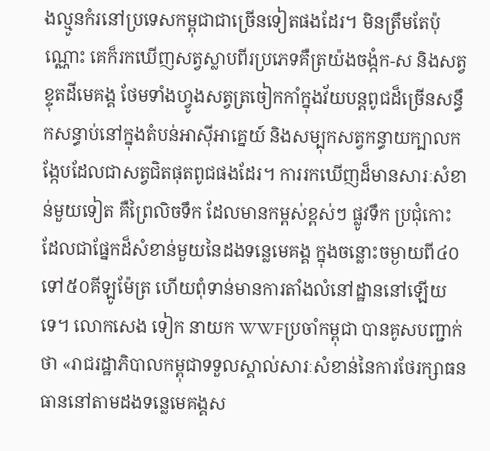ងល្មូនកំរនៅប្រទេសកម្ពុជាជាច្រើនទៀតផងដែរ។ មិនត្រឹមតែប៉ុណ្ណោះ គេក៏រកឃើញសត្វស្លាបពីរប្រភេទគឺត្រយ៉ងចង្កំក-ស និងសត្វខ្ទុតដីមេគង្គ ថែមទាំងហ្វូងសត្វត្រចៀកកាំក្នុងវ័យបន្តពូជដ៏ច្រើនសន្ធឹកសន្ធាប់នៅក្នុងតំបន់អាស៊ីអាគ្នេយ៍ និងសម្បុកសត្វកន្ធាយក្បាលកង្កែបដែលជាសត្វជិតផុតពូជផងដែរ។ ការរកឃើញដ៏មានសារៈសំខាន់មួយទៀត គឺព្រៃលិចទឹក ដែលមានកម្ពស់ខ្ពស់ៗ ផ្លូវទឹក ប្រជុំកោះ ដែលជាផ្នែកដ៏សំខាន់មួយនៃដងទន្លេមេគង្គ ក្នុងចន្លោះចម្ងាយពី៤០ទៅ៥០គីឡូម៉ែត្រ ហើយពុំទាន់មានការតាំងលំនៅដ្ឋាននៅឡើយទេ។ លោកសេង ទៀក នាយក WWFប្រចាំកម្ពុជា បានគូសបញ្ជាក់ថា «រាជរដ្ឋាភិបាលកម្ពុជាទទួលស្គាល់សារៈសំខាន់នៃការថែរក្សាធនធាននៅតាមដងទន្លេមេគង្គស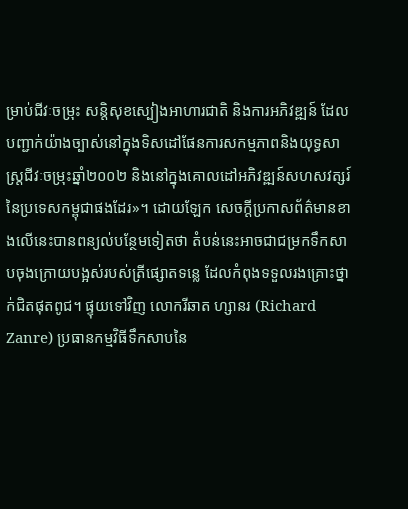ម្រាប់ជីវៈចម្រុះ សន្តិសុខស្បៀងអាហារជាតិ និងការអភិវឌ្ឍន៍ ដែលបញ្ជាក់យ៉ាងច្បាស់នៅក្នុងទិសដៅផែនការសកម្មភាពនិងយុទ្ធសាស្រ្តជីវៈចម្រុះឆ្នាំ២០០២ និងនៅក្នុងគោលដៅអភិវឌ្ឍន៍សហសវត្សរ៍នៃប្រទេសកម្ពុជាផងដែរ»។ ដោយឡែក សេចក្តីប្រកាសព័ត៌មានខាងលើនេះបានពន្យល់បន្ថែមទៀតថា តំបន់នេះអាចជាជម្រកទឹកសាបចុងក្រោយបង្អស់របស់ត្រីផ្សោតទន្លេ ដែលកំពុងទទួលរងគ្រោះថ្នាក់ជិតផុតពូជ។ ផ្ទុយទៅវិញ លោករីឆាត ហ្សានរ (Richard Zanre) ប្រធានកម្មវិធីទឹកសាបនៃ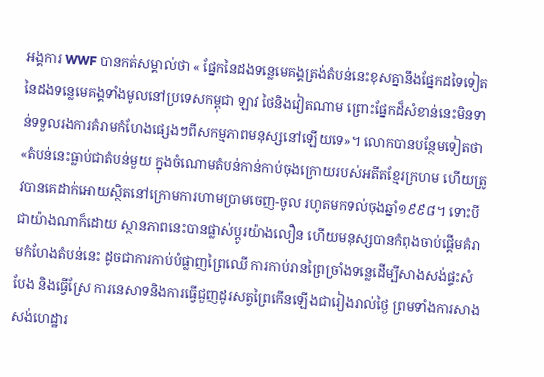អង្គការ WWF បានកត់សម្គាល់ថា « ផ្នែកនៃដងទន្លេមេគង្គត្រង់តំបន់នេះខុសគ្នានឹងផ្នែកដទៃទៀតនៃដងទន្លេមេគង្គទាំងមូលនៅប្រទេសកម្ពុជា ឡាវ ថៃនិងវៀតណាម ព្រោះផ្នែកដ៏សំខាន់នេះមិនទាន់ទទួលរងការគំរាមកំហែងផ្សេងៗពីសកម្មភាពមនុស្សនៅឡើយទេ»។ លោកបានបន្ថែមទៀតថា «តំបន់នេះធ្លាប់ជាតំបន់មួយ ក្នុងចំណោមតំបន់កាន់កាប់ចុងក្រោយរបស់អតីតខ្មែរក្រហម ហើយត្រូវបានគេដាក់អោយស្ថិតនៅក្រោមការហាមប្រាមចេញ-ចូល រហូតមកទល់ចុងឆ្នាំ១៩៩៨។ ទោះបីជាយ៉ាងណាក៏ដោយ ស្ថានភាពនេះបានផ្លាស់ប្តូរយ៉ាងលឿន ហើយមនុស្សបានកំពុងចាប់ផ្តើមគំរាមកំហែងតំបន់នេះ ដូចជាការកាប់បំផ្លាញព្រៃឈើ ការកាប់រានព្រៃច្រាំងទន្លេដើម្បីសាងសង់ផ្ទះសំបែង និងធ្វើស្រែ ការនេសាទនិងការធ្វើជួញដូរសត្វព្រៃកើនឡើងជារៀងរាល់ថ្ងៃ ព្រមទាំងការសាងសង់ហេដ្ឋារ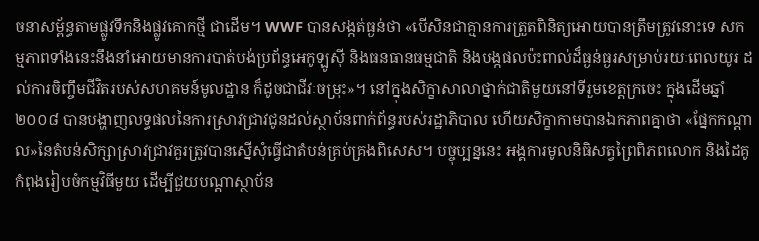ចនាសម្ព័ន្ធតាមផ្លូវទឹកនិងផ្លូវគោកថ្មី ជាដើម។ WWF បានសង្កត់ធ្ងន់ថា «បើសិនជាគ្មានការត្រួតពិនិត្យអោយបានត្រឹមត្រូវនោះទេ សកម្មភាពទាំងនេះនឹងនាំអោយមានការបាត់បង់ប្រព័ន្ធអេកូឡូស៊ី និងធនធានធម្មជាតិ និងបង្កផលប៉ះពាល់ដ៏ធ្ងន់ធ្ងរសម្រាប់រយៈពេលយូរ ដល់ការចិញ្ចឹមជីវិតរបស់សហគមន៍មូលដ្ឋាន ក៏ដូចជាជីវៈចម្រុះ»។ នៅក្នុងសិក្ខាសាលាថ្នាក់ជាតិមួយនៅទីរួមខេត្តក្រចេះ ក្នុងដើមឆ្នាំ២០០៨ បានបង្ហាញលទ្ធផលនៃការស្រាវជ្រាវជូនដល់ស្ថាប័នពាក់ព័ន្ធរបស់រដ្ឋាភិបាល ហើយសិក្ខាកាមបានឯកភាពគ្នាថា «ផ្នែកកណ្តាល»នៃតំបន់សិក្សាស្រាវជ្រាវគួរត្រូវបានស្នើសុំធ្វើជាតំបន់គ្រប់គ្រងពិសេស។ បច្ចុប្បន្ននេះ អង្គការមូលនិធិសត្វព្រៃពិភពលោក និងដៃគូ កំពុងរៀបចំកម្មវិធីមួយ ដើម្បីជួយបណ្តាស្ថាប័ន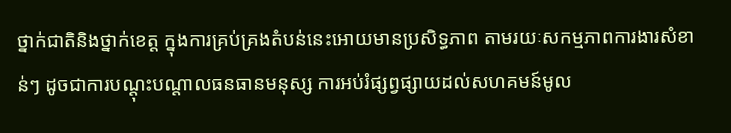ថ្នាក់ជាតិនិងថ្នាក់ខេត្ត ក្នុងការគ្រប់គ្រងតំបន់នេះអោយមានប្រសិទ្ធភាព តាមរយៈសកម្មភាពការងារសំខាន់ៗ ដូចជាការបណ្តុះបណ្តាលធនធានមនុស្ស ការអប់រំផ្សព្វផ្សាយដល់សហគមន៍មូល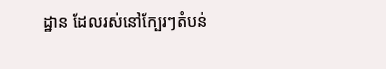ដ្ឋាន ដែលរស់នៅក្បែរៗតំបន់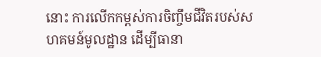នោះ ការលើកកម្ពស់ការចិញ្ចឹមជីវិតរបស់សហគមន៍មូលដ្ឋាន ដើម្បីធានា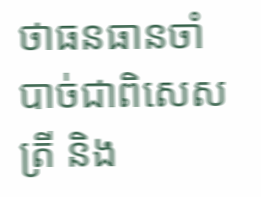ថាធនធានចាំបាច់ជាពិសេសត្រី និង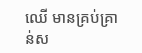ឈើ មានគ្រប់គ្រាន់ស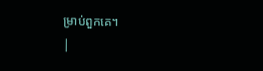ម្រាប់ពួកគេ។
|